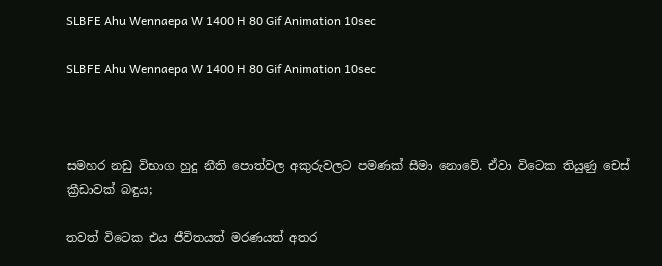SLBFE Ahu Wennaepa W 1400 H 80 Gif Animation 10sec

SLBFE Ahu Wennaepa W 1400 H 80 Gif Animation 10sec



සමහර නඩු විභාග හුදු නීති පොත්වල අකුරුවලට පමණක් සීමා නොවේ. ඒවා විටෙක තියුණු චෙස් ක්‍රීඩාවක් බඳුය;

තවත් විටෙක එය ජීවිතයත් මරණයත් අතර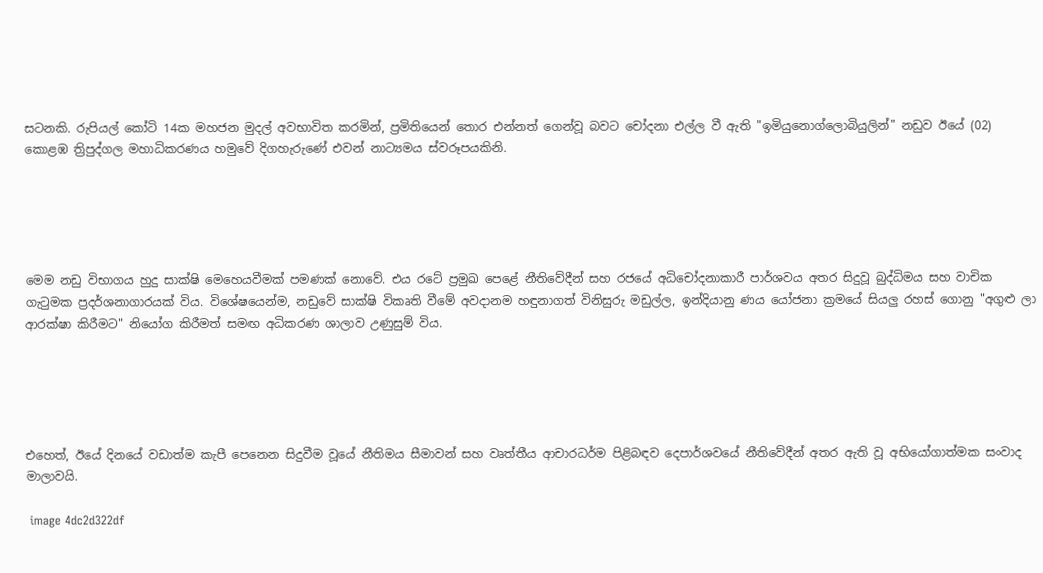සටනකි. රුපියල් කෝටි 14ක මහජන මුදල් අවභාවිත කරමින්, ප්‍රමිතියෙන් තොර එන්නත් ගෙන්වූ බවට චෝදනා එල්ල වී ඇති "ඉමියුනොග්ලොබියුලින්" නඩුව ඊයේ (02) කොළඹ ත්‍රිපුද්ගල මහාධිකරණය හමුවේ දිගහැරුණේ එවන් නාට්‍යමය ස්වරූපයකිනි.





මෙම නඩු විභාගය හුදු සාක්ෂි මෙහෙයවීමක් පමණක් නොවේ. එය රටේ ප්‍රමුඛ පෙළේ නීතිවේදීන් සහ රජයේ අධිචෝදනාකාරී පාර්ශවය අතර සිදුවූ බුද්ධිමය සහ වාචික ගැටුමක ප්‍රදර්ශනාගාරයක් විය. විශේෂයෙන්ම, නඩුවේ සාක්ෂි විකෘති වීමේ අවදානම හඳුනාගත් විනිසුරු මඩුල්ල, ඉන්දියානු ණය යෝජනා ක්‍රමයේ සියලු රහස් ගොනු "අගුළු ලා ආරක්ෂා කිරීමට" නියෝග කිරීමත් සමඟ අධිකරණ ශාලාව උණුසුම් විය.





එහෙත්, ඊයේ දිනයේ වඩාත්ම කැපී පෙනෙන සිදුවීම වූයේ නීතිමය සීමාවන් සහ වෘත්තීය ආචාරධර්ම පිළිබඳව දෙපාර්ශවයේ නීතිවේදීන් අතර ඇති වූ අභියෝගාත්මක සංවාද මාලාවයි.

 image 4dc2d322df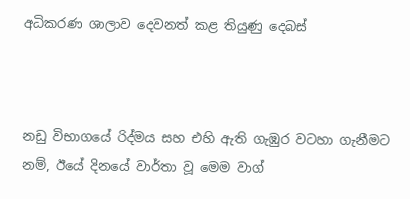අධිකරණ ශාලාව දෙවනත් කළ තියුණු දෙබස්



නඩු විභාගයේ රිද්මය සහ එහි ඇති ගැඹුර වටහා ගැනීමට නම්, ඊයේ දිනයේ වාර්තා වූ මෙම වාග්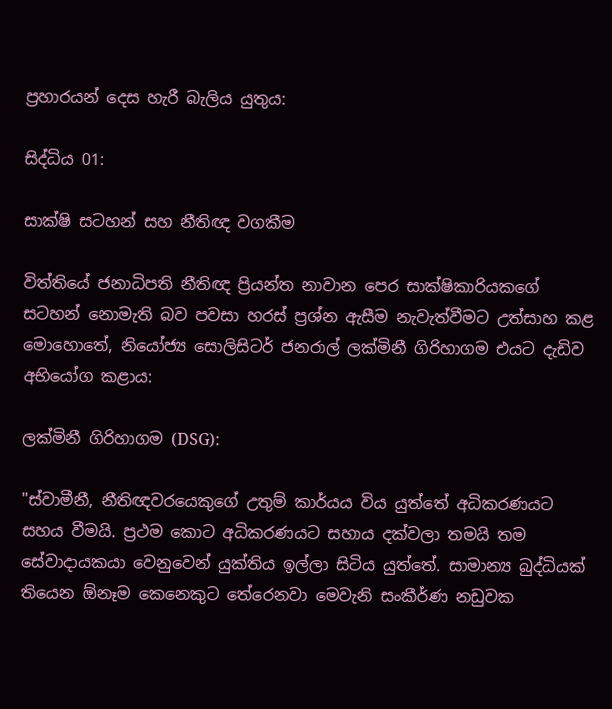ප්‍රහාරයන් දෙස හැරී බැලිය යුතුය:

සිද්ධිය 01:

සාක්ෂි සටහන් සහ නීතිඥ වගකීම

විත්තියේ ජනාධිපති නීතිඥ ප්‍රියන්ත නාවාන පෙර සාක්ෂිකාරියකගේ සටහන් නොමැති බව පවසා හරස් ප්‍රශ්න ඇසීම නැවැත්වීමට උත්සාහ කළ මොහොතේ, නියෝජ්‍ය සොලිසිටර් ජනරාල් ලක්මිනී ගිරිහාගම එයට දැඩිව අභියෝග කළාය:

ලක්මිනී ගිරිහාගම (DSG):

"ස්වාමීනී, නීතිඥවරයෙකුගේ උතුම් කාර්යය විය යුත්තේ අධිකරණයට සහය වීමයි. ප්‍රථම කොට අධිකරණයට සහාය දක්වලා තමයි තම සේවාදායකයා වෙනුවෙන් යුක්තිය ඉල්ලා සිටිය යුත්තේ. සාමාන්‍ය බුද්ධියක් තියෙන ඕනෑම කෙනෙකුට තේරෙනවා මෙවැනි සංකීර්ණ නඩුවක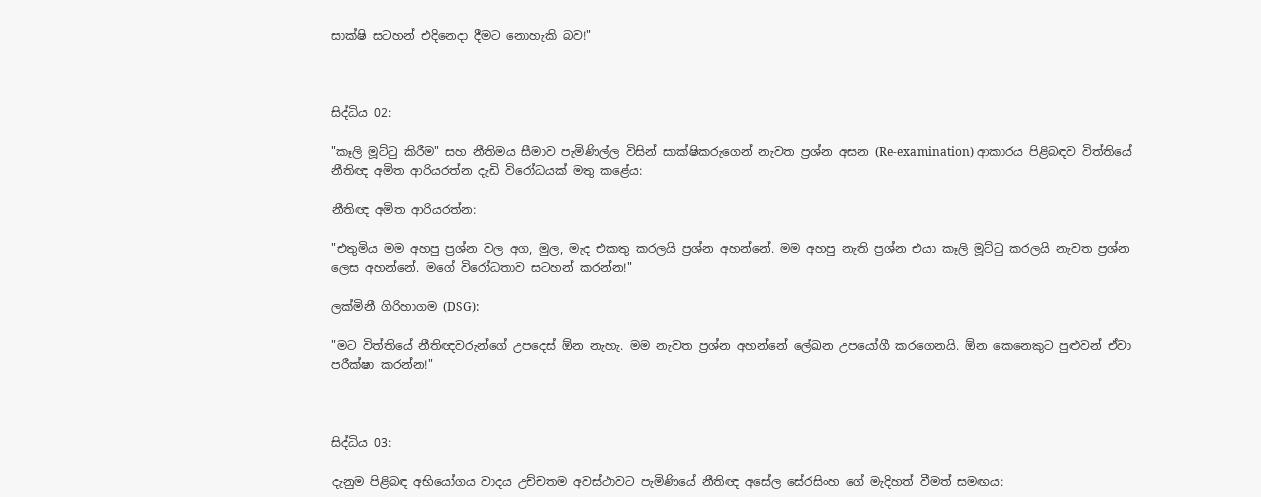සාක්ෂි සටහන් එදිනෙදා දීමට නොහැකි බව!"



සිද්ධිය 02:

"කෑලි මූට්ටු කිරීම" සහ නීතිමය සීමාව පැමිණිල්ල විසින් සාක්ෂිකරුගෙන් නැවත ප්‍රශ්න අසන (Re-examination) ආකාරය පිළිබඳව විත්තියේ නීතිඥ අමිත ආරියරත්න දැඩි විරෝධයක් මතු කළේය:

නීතිඥ අමිත ආරියරත්න:

"එතුමිය මම අහපු ප්‍රශ්න වල අග, මුල, මැද එකතු කරලයි ප්‍රශ්න අහන්නේ. මම අහපු නැති ප්‍රශ්න එයා කෑලි මූට්ටු කරලයි නැවත ප්‍රශ්න ලෙස අහන්නේ. මගේ විරෝධතාව සටහන් කරන්න!"

ලක්මිනී ගිරිහාගම (DSG):

"මට විත්තියේ නීතිඥවරුන්ගේ උපදෙස් ඕන නැහැ. මම නැවත ප්‍රශ්න අහන්නේ ලේඛන උපයෝගී කරගෙනයි. ඕන කෙනෙකුට පුළුවන් ඒවා පරීක්ෂා කරන්න!"



සිද්ධිය 03:

දැනුම පිළිබඳ අභියෝගය වාදය උච්චතම අවස්ථාවට පැමිණියේ නීතිඥ අසේල සේරසිංහ ගේ මැදිහත් වීමත් සමඟය: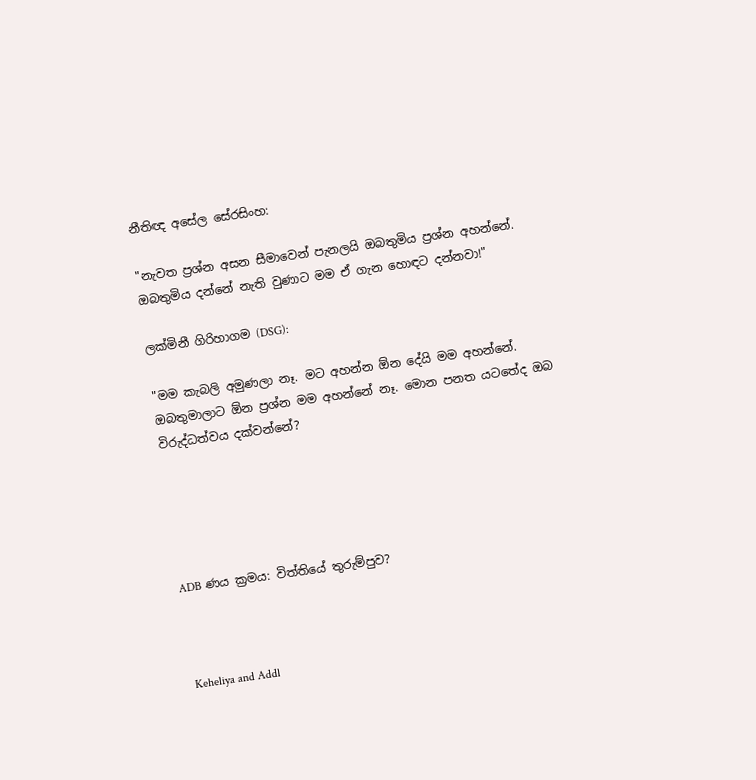නීතිඥ අසේල සේරසිංහ:

"නැවත ප්‍රශ්න අසන සීමාවෙන් පැනලයි ඔබතුමිය ප්‍රශ්න අහන්නේ. ඔබතුමිය දන්නේ නැති වුණාට මම ඒ ගැන හොඳට දන්නවා!"

ලක්මිනී ගිරිහාගම (DSG):

"මම කැබලි අමුණලා නෑ. මට අහන්න ඕන දේයි මම අහන්නේ. ඔබතුමාලාට ඕන ප්‍රශ්න මම අහන්නේ නෑ. මොන පනත යටතේද ඔබ විරුද්ධත්වය දක්වන්නේ?





ADB ණය ක්‍රමය: විත්තියේ තුරුම්පුව?



 Keheliya and Addl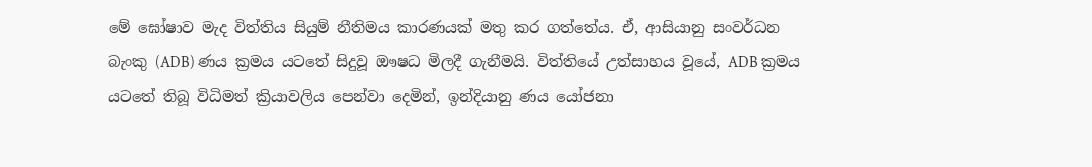මේ ඝෝෂාව මැද විත්තිය සියුම් නීතිමය කාරණයක් මතු කර ගත්තේය. ඒ, ආසියානු සංවර්ධන බැංකු (ADB) ණය ක්‍රමය යටතේ සිදුවූ ඖෂධ මිලදී ගැනීමයි. විත්තියේ උත්සාහය වූයේ, ADB ක්‍රමය යටතේ තිබූ විධිමත් ක්‍රියාවලිය පෙන්වා දෙමින්, ඉන්දියානු ණය යෝජනා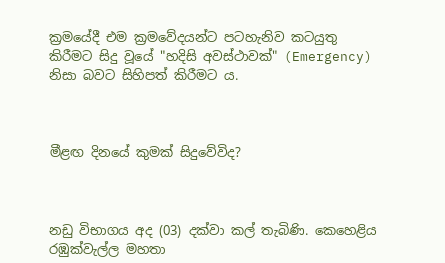ක්‍රමයේදී එම ක්‍රමවේදයන්ට පටහැනිව කටයුතු කිරීමට සිදු වූයේ "හදිසි අවස්ථාවක්" (Emergency) නිසා බවට සිහිපත් කිරීමට ය.



මීළඟ දිනයේ කුමක් සිදුවේවිද?



නඩු විභාගය අද (03) දක්වා කල් තැබිණි. කෙහෙළිය රඹුක්වැල්ල මහතා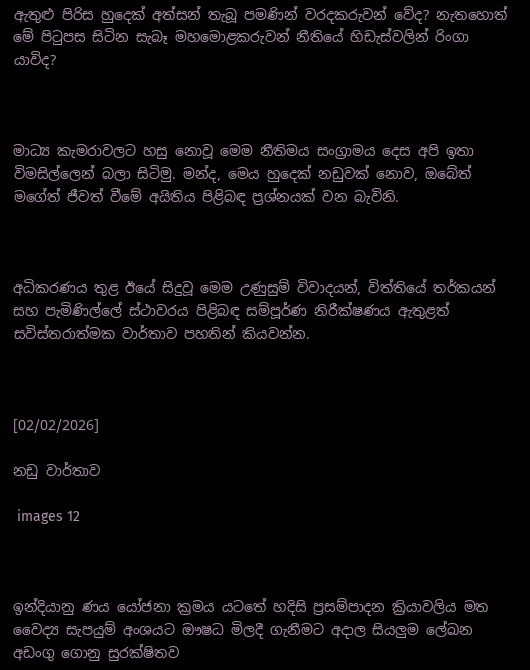ඇතුළු පිරිස හුදෙක් අත්සන් තැබූ පමණින් වරදකරුවන් වේද? නැතහොත් මේ පිටුපස සිටින සැබෑ මහමොළකරුවන් නීතියේ හිඩැස්වලින් රිංගා යාවිද?



මාධ්‍ය කැමරාවලට හසු නොවූ මෙම නීතිමය සංග්‍රාමය දෙස අපි ඉතා විමසිල්ලෙන් බලා සිටිමු. මන්ද, මෙය හුදෙක් නඩුවක් නොව, ඔබේත් මගේත් ජීවත් වීමේ අයිතිය පිළිබඳ ප්‍රශ්නයක් වන බැවිනි.



අධිකරණය තුළ ඊයේ සිදුවූ මෙම උණුසුම් විවාදයන්, විත්තියේ තර්කයන් සහ පැමිණිල්ලේ ස්ථාවරය පිළිබඳ සම්පූර්ණ නිරීක්ෂණය ඇතුළත් සවිස්තරාත්මක වාර්තාව පහතින් කියවන්න.



[02/02/2026]

නඩු වාර්තාව

 images 12



ඉන්දියානු ණය යෝජනා ක්‍රමය යටතේ හදිසි ප්‍රසම්පාදන ක්‍රියාවලිය මත වෛද්‍ය සැපයුම් අංශයට ඖෂධ මිලදී ගැනීමට අදාල සියලුම ලේඛන අඩංගු ගොනු සුරක්ෂිතව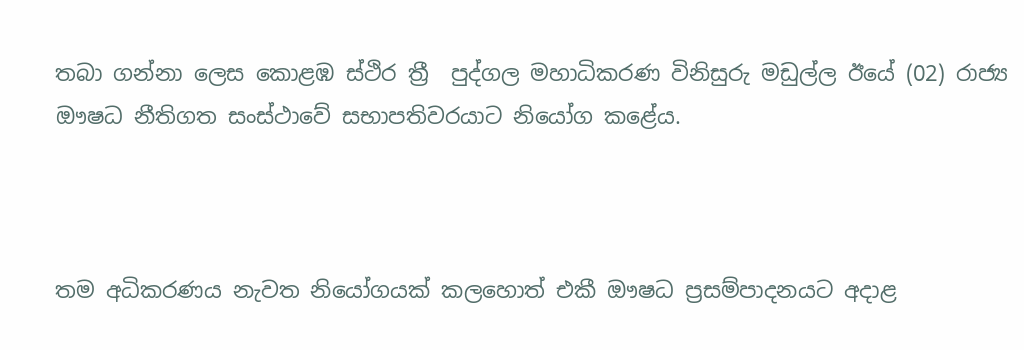තබා ගන්නා ලෙස කොළඹ ස්ථිර ත්‍රී  පුද්ගල මහාධිකරණ විනිසුරු මඩුල්ල ඊයේ (02) රාජ්‍ය ඖෂධ නීතිගත සංස්ථාවේ සභාපතිවරයාට නියෝග කළේය.



තම අධිකරණය නැවත නියෝගයක් කලහොත් එකී ඖෂධ ප්‍රසම්පාදනයට අදාළ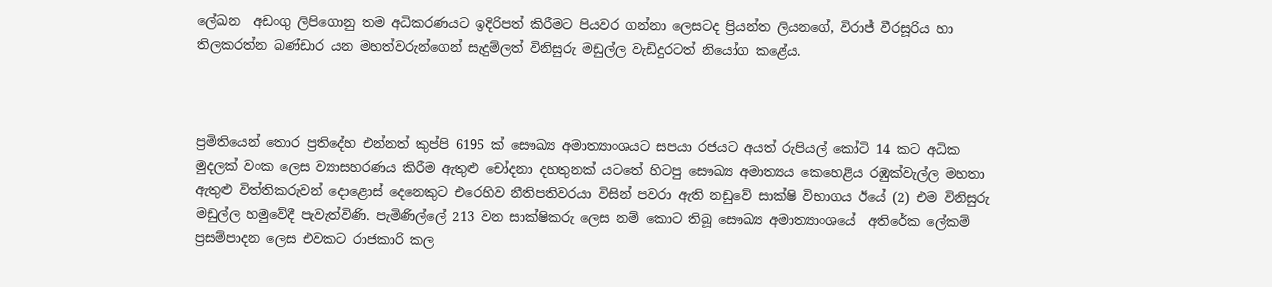ලේඛන  අඩංගු ලිපිගොනු තම අධිකරණයට ඉදිරිපත් කිරීමට පියවර ගන්නා ලෙසටද ප්‍රියන්ත ලියනගේ, විරාජ් වීරසූරිය හා තිලකරත්න බණ්ඩාර යන මහත්වරුන්ගෙන් සැදුම්ලත් විනිසුරු මඩුල්ල වැඩිදුරටත් නියෝග කළේය.



ප්‍රමිතියෙන් තොර ප්‍රතිදේහ එන්නත් කුප්පි 6195 ක් සෞඛ්‍ය අමාත්‍යාංශයට සපයා රජයට අයත් රුපියල් කෝටි 14 කට අධික මුදලක් වංක ලෙස ව්‍යාසහරණය කිරීම ඇතුළු චෝදනා දහතුනක් යටතේ හිටපු සෞඛ්‍ය අමාත්‍යය කෙහෙළිය රඹුක්වැල්ල මහතා ඇතුළු විත්තිකරුවන් දොළොස් දෙනෙකුට එරෙහිව නීතිපතිවරයා විසින් පවරා ඇති නඩුවේ සාක්ෂි විභාගය ඊයේ (2) එම විනිසුරු මඩුල්ල හමුවේදී පැවැත්විණි. පැමිණිල්ලේ 213 වන සාක්ෂිකරු ලෙස නම් කොට තිබූ සෞඛ්‍ය අමාත්‍යාංශයේ  අතිරේක ලේකම් ප්‍රසම්පාදන ලෙස එවකට රාජකාරි කල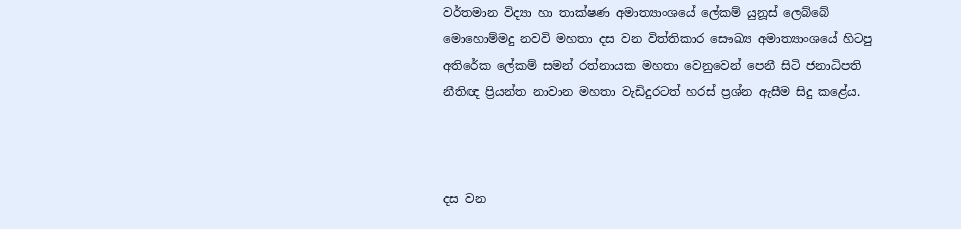වර්තමාන විද්‍යා හා තාක්ෂණ අමාත්‍යාංශයේ ලේකම් යුනූස් ලෙබ්බේ මොහොම්මදු නවවි මහතා දස වන විත්තිකාර සෞඛ්‍ය අමාත්‍යාංශයේ හිටපු අතිරේක ලේකම් සමන් රත්නායක මහතා වෙනුවෙන් පෙනී සිටි ජනාධිපති නීතිඥ ප්‍රියන්ත නාවාන මහතා වැඩිදුරටත් හරස් ප්‍රශ්න ඇසීම සිදු කළේය.



දස වන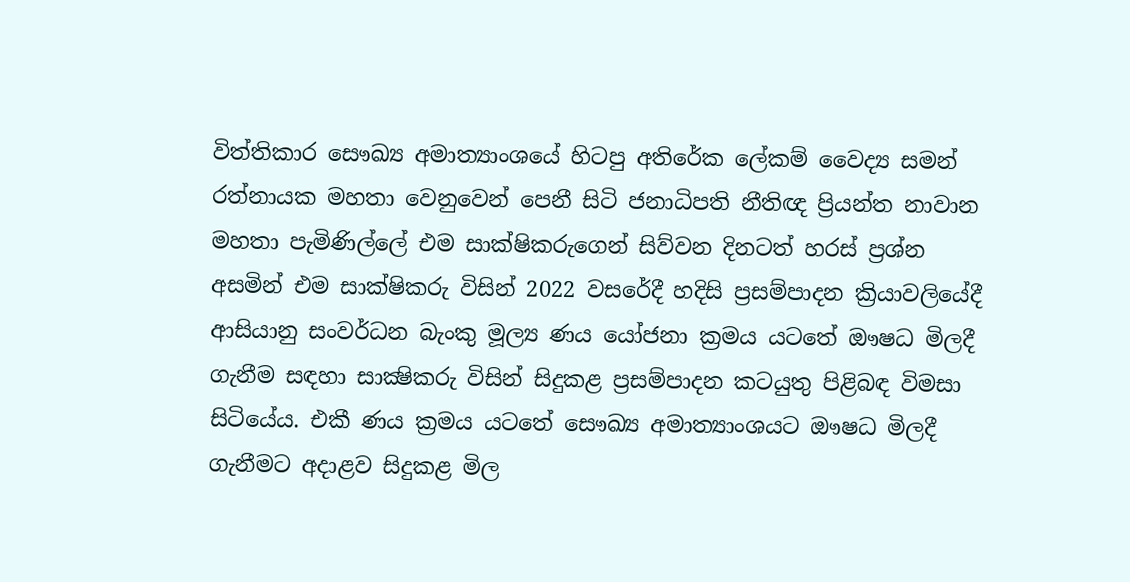විත්තිකාර සෞඛ්‍ය අමාත්‍යාංශයේ හිටපු අතිරේක ලේකම් වෛද්‍ය සමන් රත්නායක මහතා වෙනුවෙන් පෙනී සිටි ජනාධිපති නීතිඥ ප්‍රියන්ත නාවාන මහතා පැමිණිල්ලේ එම සාක්ෂිකරුගෙන් සිව්වන දිනටත් හරස් ප්‍රශ්න අසමින් එම සාක්ෂිකරු විසින් 2022 වසරේදී හදිසි ප්‍රසම්පාදන ක්‍රියාවලියේදී ආසියානු සංවර්ධන බැංකු මූල්‍ය ණය යෝජනා ක්‍රමය යටතේ ඖෂධ මිලදී ගැනීම සඳහා සාක්‍ෂිකරු විසින් සිදුකළ ප්‍රසම්පාදන කටයුතු පිළිබඳ විමසා සිටියේය. එකී ණය ක්‍රමය යටතේ සෞඛ්‍ය අමාත්‍යාංශයට ඖෂධ මිලදී ගැනීමට අදාළව සිදුකළ මිල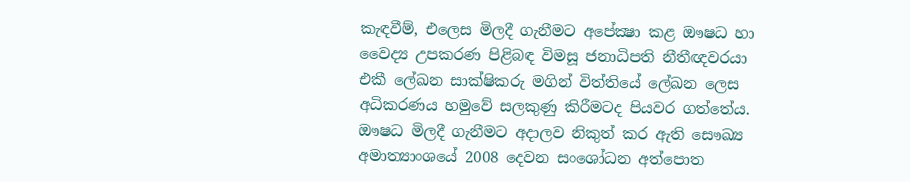කැඳවීම්, එලෙස මිලදී ගැනීමට අපේක්‍ෂා කළ ඖෂධ හා වෛද්‍ය උපකරණ පිළිබඳ විමසූ ජනාධිපති නීතීඥවරයා එකී ලේඛන සාක්ෂිකරු මගින් විත්තියේ ලේඛන ලෙස අධිකරණය හමුවේ සලකුණු කිරීමටද පියවර ගත්තේය. ඖෂධ මිලදී ගැනීමට අදාලව නිකුත් කර ඇති සෞඛ්‍ය අමාත්‍යාංශයේ 2008 දෙවන සංශෝධන අත්පොත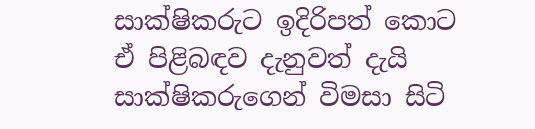සාක්ෂිකරුට ඉදිරිපත් කොට ඒ පිළිබඳව දැනුවත් දැයි සාක්ෂිකරුගෙන් විමසා සිටි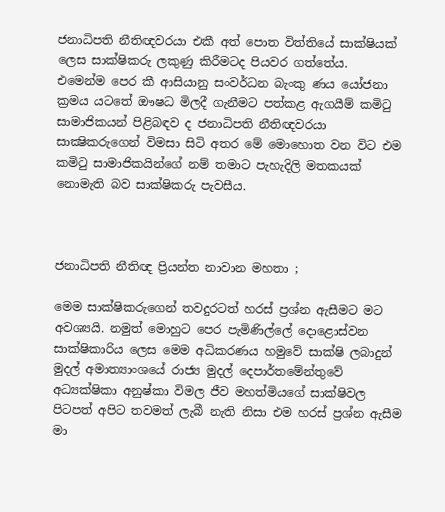ජනාධිපති නීතිඥවරයා එකී අත් පොත විත්තියේ සාක්ෂියක් ලෙස සාක්ෂිකරු ලකුණු කිරීමටද පියවර ගත්තේය.  එමෙන්ම පෙර කී ආසියානු සංවර්ධන බැංකු ණය යෝජනා ක්‍රමය යටතේ ඖෂධ මිලදී ගැනීමට පත්කළ ඇගයීම් කමිටු සාමාජිකයන් පිළිබඳව ද ජනාධිපති නීතිඥවරයා සාක්‍ෂිකරුගෙන් විමසා සිටි අතර මේ මොහොත වන විට එම කමිටු සාමාජිකයින්ගේ නම් තමාට පැහැදිලි මතකයක් නොමැති බව සාක්ෂිකරු පැවසීය.



ජනාධිපති නීතිඥ ප්‍රියන්ත නාවාන මහතා ;

මෙම සාක්ෂිකරුගෙන් තවදුරටත් හරස් ප්‍රශ්න ඇසීමට මට අවශ්‍යයි. නමුත් මොහුට පෙර පැමිණිල්ලේ දොළොස්වන සාක්ෂිකාරිය ලෙස මෙම අධිකරණය හමුවේ සාක්ෂි ලබාදුන් මුදල් අමාත්‍යාංශයේ රාජ්‍ය මුදල් දෙපාර්තමේන්තුවේ අධ්‍යක්ෂිකා අනුෂ්කා විමල ජීව මහත්මියගේ සාක්ෂිවල පිටපත් අපිට තවමත් ලැබී නැති නිසා එම හරස් ප්‍රශ්න ඇසීම මා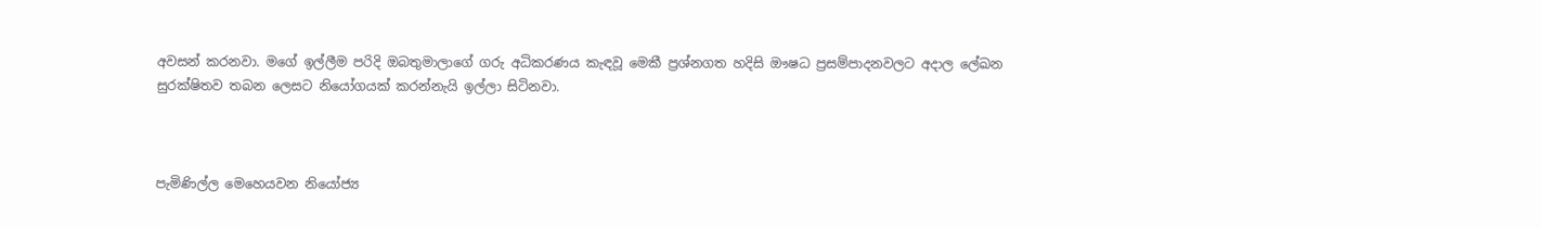අවසන් කරනවා. මගේ ඉල්ලීම පරිදි ඔබතුමාලාගේ ගරු අධිකරණය කැඳවූ මෙකී ප්‍රශ්නගත හදිසි ඖෂධ ප්‍රසම්පාදනවලට අදාල ලේඛන සුරක්ෂිතව තබන ලෙසට නියෝගයක් කරන්නැයි ඉල්ලා සිටිනවා.



පැමිණිල්ල මෙහෙයවන නියෝජ්‍ය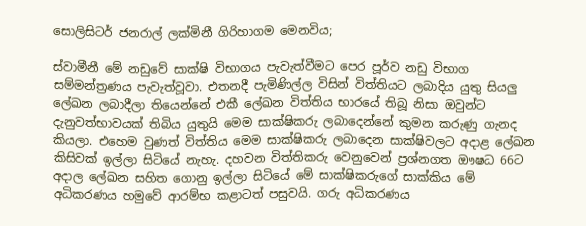සොලිසිටර් ජනරාල් ලක්මිනී ගිරිහාගම මෙනවිය;

ස්වාමීනී මේ නඩුවේ සාක්ෂි විභාගය පැවැත්වීමට පෙර පූර්ව නඩු විභාග සම්මන්ත්‍රණය පැවැත්වූවා. එතනදී පැමිණිල්ල විසින් විත්තියට ලබාදිය යුතු සියලු ලේඛන ලබාදීලා තියෙන්නේ එකී ලේඛන විත්තිය භාරයේ තිබූ නිසා ඔවුන්ට දැනුවත්භාවයක් තිබිය යුතුයි මෙම සාක්ෂිකරු ලබාදෙන්නේ කුමන කරුණු ගැනද කියලා. එහෙම වුණත් විත්තිය මෙම සාක්ෂිකරු ලබාදෙන සාක්ෂිවලට අදාළ ලේඛන කිසිවක් ඉල්ලා සිටියේ නැහැ. දහවන විත්තිකරු වෙනුවෙන් ප්‍රශ්නගත ඖෂධ 66ට අදාල ලේඛන සහිත ගොනු ඉල්ලා සිටියේ මේ සාක්ෂිකරුගේ සාක්කිය මේ අධිකරණය හමුවේ ආරම්භ කළාටත් පසුවයි. ගරු අධිකරණය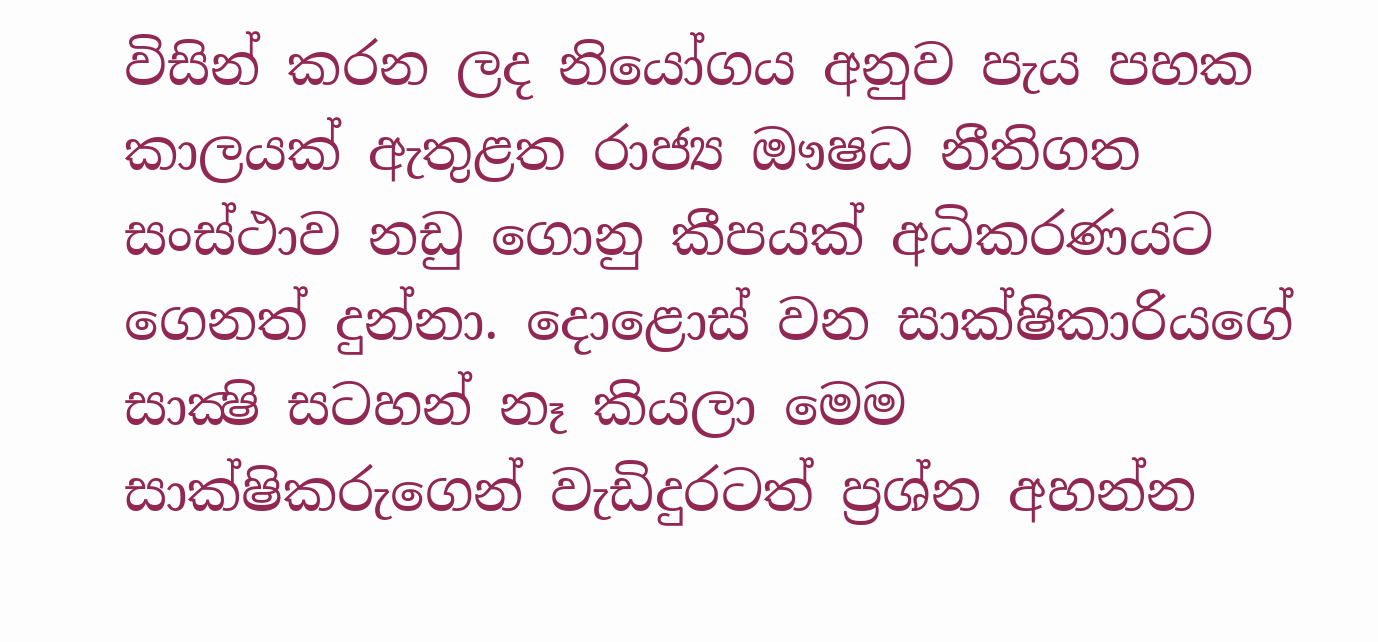විසින් කරන ලද නියෝගය අනුව පැය පහක කාලයක් ඇතුළත රාජ්‍ය ඖෂධ නීතිගත සංස්ථාව නඩු ගොනු කීපයක් අධිකරණයට ගෙනත් දුන්නා. දොළොස් වන සාක්ෂිකාරියගේ සාක්‍ෂි සටහන් නෑ කියලා මෙම සාක්ෂිකරුගෙන් වැඩිදුරටත් ප්‍රශ්න අහන්න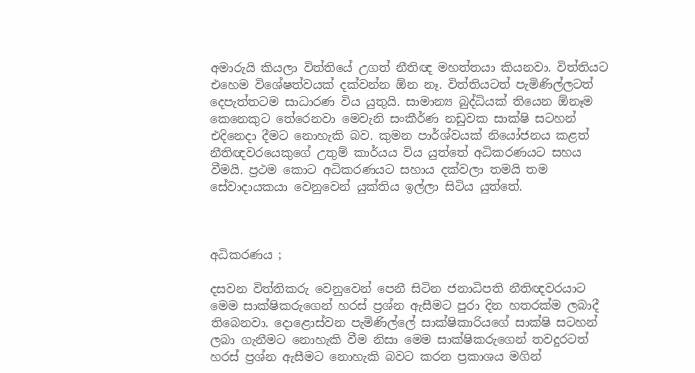අමාරුයි කියලා විත්තියේ උගත් නීතිඥ මහත්තයා කියනවා. විත්තියට එහෙම විශේෂත්වයක් දක්වන්න ඕන නෑ. විත්තියටත් පැමිණිල්ලටත් දෙපැත්තටම සාධාරණ විය යුතුයි. සාමාන්‍ය බුද්ධියක් තියෙන ඕනෑම කෙනෙකුට තේරෙනවා මෙවැනි සංකීර්ණ නඩුවක සාක්ෂි සටහන් එදිනෙදා දීමට නොහැකි බව. කුමන පාර්ශ්වයක් නියෝජනය කළත් නීතිඥවරයෙකුගේ උතුම් කාර්යය විය යුත්තේ අධිකරණයට සහය වීමයි. ප්‍රථම කොට අධිකරණයට සහාය දක්වලා තමයි තම සේවාදායකයා වෙනුවෙන් යුක්තිය ඉල්ලා සිටිය යුත්තේ.



අධිකරණය ;

දසවන විත්තිකරු වෙනුවෙන් පෙනී සිටින ජනාධිපති නීතිඥවරයාට මෙම සාක්ෂිකරුගෙන් හරස් ප්‍රශ්න ඇසීමට පුරා දින හතරක්ම ලබාදී තිබෙනවා. දොළොස්වන පැමිණිල්ලේ සාක්ෂිකාරියගේ සාක්ෂි සටහන් ලබා ගැනීමට නොහැකි වීම නිසා මෙම සාක්ෂිකරුගෙන් තවදුරටත් හරස් ප්‍රශ්න ඇසීමට නොහැකි බවට කරන ප්‍රකාශය මගින්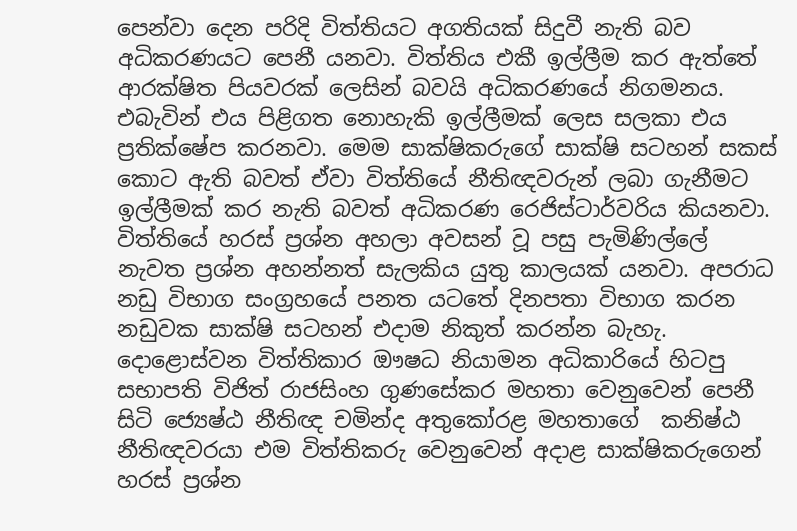පෙන්වා දෙන පරිදි විත්තියට අගතියක් සිදුවී නැති බව අධිකරණයට පෙනී යනවා. විත්තිය එකී ඉල්ලීම කර ඇත්තේ ආරක්ෂිත පියවරක් ලෙසින් බවයි අධිකරණයේ නිගමනය. එබැවින් එය පිළිගත නොහැකි ඉල්ලීමක් ලෙස සලකා එය ප්‍රතික්ෂේප කරනවා. මෙම සාක්ෂිකරුගේ සාක්ෂි සටහන් සකස් කොට ඇති බවත් ඒවා විත්තියේ නීතිඥවරුන් ලබා ගැනීමට ඉල්ලීමක් කර නැති බවත් අධිකරණ රෙජිස්ටාර්වරිය කියනවා. විත්තියේ හරස් ප්‍රශ්න අහලා අවසන් වූ පසු පැමිණිල්ලේ නැවත ප්‍රශ්න අහන්නත් සැලකිය යුතු කාලයක් යනවා. අපරාධ නඩු විභාග සංග්‍රහයේ පනත යටතේ දිනපතා විභාග කරන නඩුවක සාක්ෂි සටහන් එදාම නිකුත් කරන්න බැහැ. දොළොස්වන විත්තිකාර ඖෂධ නියාමන අධිකාරියේ හිටපු සභාපති විජිත් රාජසිංහ ගුණසේකර මහතා වෙනුවෙන් පෙනී සිටි ජ්‍යෙෂ්ඨ නීතිඥ චමින්ද අතුකෝරළ මහතාගේ  කනිෂ්ඨ නීතිඥවරයා එම විත්තිකරු වෙනුවෙන් අදාළ සාක්ෂිකරුගෙන් හරස් ප්‍රශ්න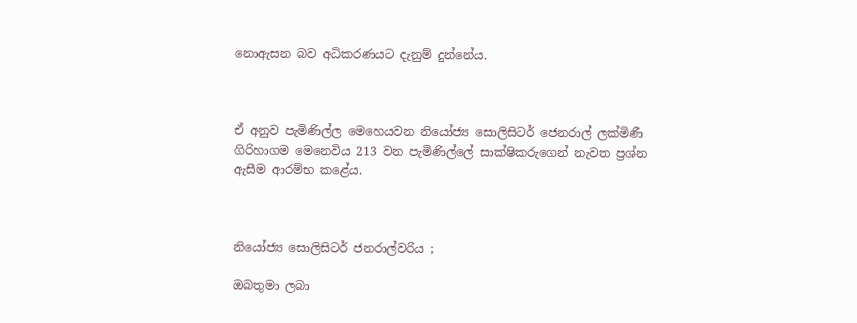නොඇසන බව අධිකරණයට දැනුම් දුන්නේය.



ඒ අනුව පැමිණිල්ල මෙහෙයවන නියෝජ්‍ය සොලිසිටර් ජෙනරාල් ලක්මිණී ගිරිහාගම මෙනෙවිය 213 වන පැමිණිල්ලේ සාක්ෂිකරුගෙන් නැවත ප්‍රශ්න ඇසීම ආරම්භ කළේය.



නියෝජ්‍ය සොලිසිටර් ජනරාල්වරිය ;

ඔබතුමා ලබා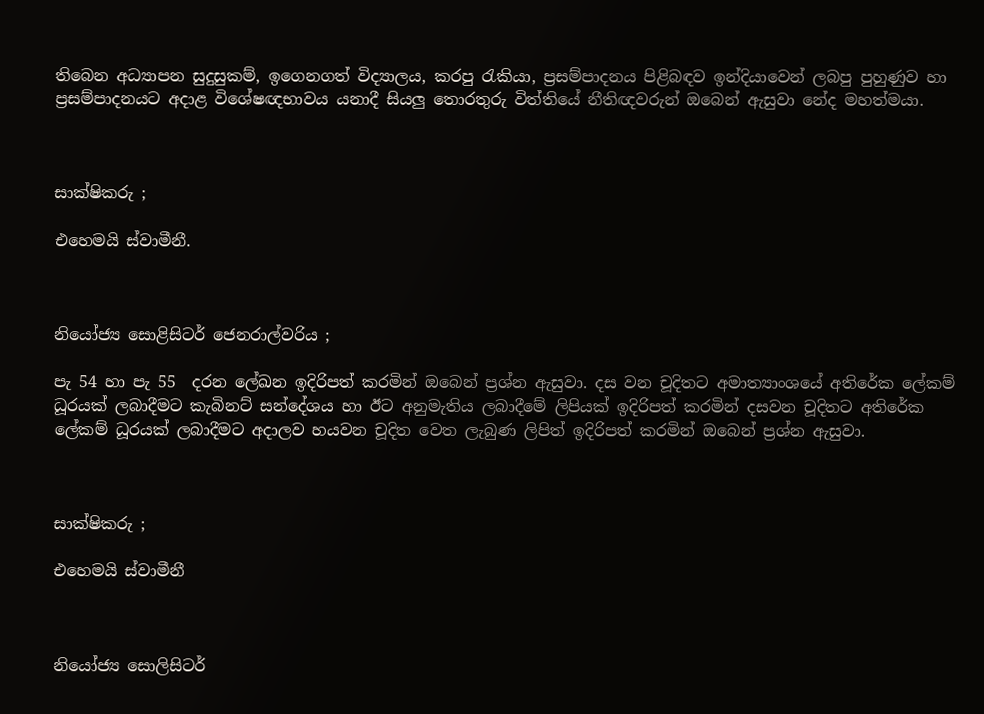තිබෙන අධ්‍යාපන සුදුසුකම්, ඉගෙනගත් විද්‍යාලය, කරපු රැකියා, ප්‍රසම්පාදනය පිළිබඳව ඉන්දියාවෙන් ලබපු පුහුණුව හා ප්‍රසම්පාදනයට අදාළ විශේෂඥභාවය යනාදී සියලු තොරතුරු විත්තියේ නීතිඥවරුන් ඔබෙන් ඇසුවා නේද මහත්මයා.



සාක්ෂිකරු ;

එහෙමයි ස්වාමීනී.



නියෝජ්‍ය සොළිසිටර් ජෙනරාල්වරිය ;

පැ 54 හා පැ 55  දරන ලේඛන ඉදිරිපත් කරමින් ඔබෙන් ප්‍රශ්න ඇසුවා. දස වන චූදිතට අමාත්‍යාංශයේ අතිරේක ලේකම් ධූරයක් ලබාදීමට කැබිනට් සන්දේශය හා ඊට අනුමැතිය ලබාදීමේ ලිපියක් ඉදිරිපත් කරමින් දසවන චූදිතට අතිරේක ලේකම් ධූරයක් ලබාදීමට අදාලව හයවන චූදිත වෙත ලැබුණ ලිපිත් ඉදිරිපත් කරමින් ඔබෙන් ප්‍රශ්න ඇසුවා.



සාක්ෂිකරු ;

එහෙමයි ස්වාමීනී



නියෝජ්‍ය සොලිසිටර්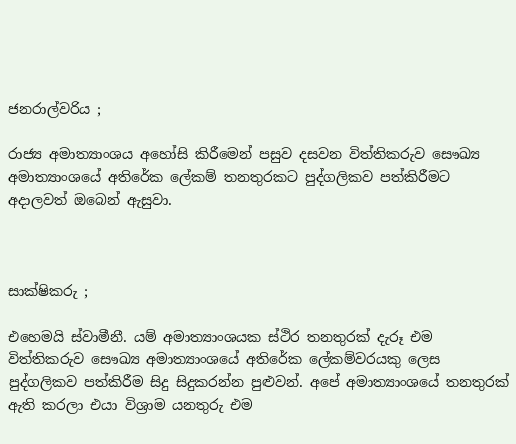ජනරාල්වරිය ;

රාජ්‍ය අමාත්‍යාංශය අහෝසි කිරීමෙන් පසුව දසවන විත්තිකරුව සෞඛ්‍ය අමාත්‍යාංශයේ අතිරේක ලේකම් තනතුරකට පුද්ගලිකව පත්කිරීමට අදාලවත් ඔබෙන් ඇසුවා.



සාක්ෂිකරු ;

එහෙමයි ස්වාමීනී. යම් අමාත්‍යාංශයක ස්ථිර තනතුරක් දැරූ එම විත්තිකරුව සෞඛ්‍ය අමාත්‍යාංශයේ අතිරේක ලේකම්වරයකු ලෙස පුද්ගලිකව පත්කිරීම සිදු සිදුකරන්න පුළුවන්. අපේ අමාත්‍යාංශයේ තනතුරක් ඇති කරලා එයා විශ්‍රාම යනතුරු එම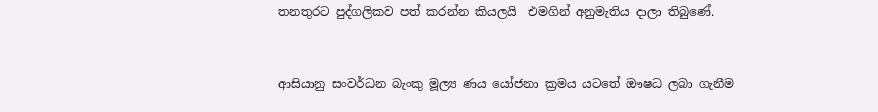තනතුරට පුද්ගලිකව පත් කරන්න කියලයි  එමගින් අනුමැතිය දාලා තිබුණේ.



ආසියානු සංවර්ධන බැංකු මූල්‍ය ණය යෝජනා ක්‍රමය යටතේ ඖෂධ ලබා ගැනීම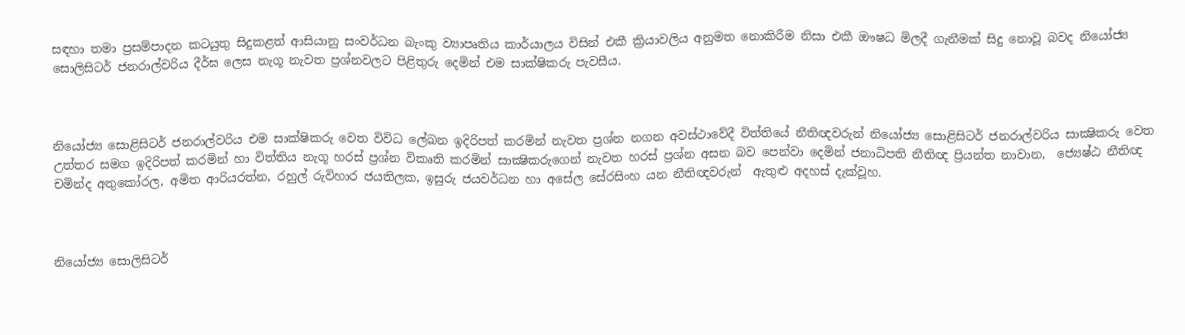සඳහා තමා ප්‍රසම්පාදන කටයුතු සිදුකළත් ආසියානු සංවර්ධන බැංකු ව්‍යාපෘතිය කාර්යාලය විසින් එකී ක්‍රියාවලිය අනුමත නොකිරීම නිසා එකී ඖෂධ මිලදී ගැනීමක් සිදු නොවූ බවද නියෝජ්‍ය සොලිසිටර් ජනරාල්වරිය දීර්ඝ ලෙස නැගූ නැවත ප්‍රශ්නවලට පිළිතුරු දෙමින් එම සාක්ෂිකරු පැවසීය.



නියෝජ්‍ය සොළිසිටර් ජනරාල්වරිය එම සාක්ෂිකරු වෙත විවිධ ලේඛන ඉදිරිපත් කරමින් නැවත ප්‍රශ්න නගන අවස්ථාවේදී විත්තියේ නීතිඥවරුන් නියෝජ්‍ය සොළිසිටර් ජනරාල්වරිය සාක්‍ෂිකරු වෙත උත්තර සමග ඉදිරිපත් කරමින් හා විත්තිය නැගූ හරස් ප්‍රශ්න විකෘති කරමින් සාක්‍ෂිකරුගෙන් නැවත හරස් ප්‍රශ්න අසන බව පෙන්වා දෙමින් ජනාධිපති නීතිඥ ප්‍රියන්ත නාවාන,  ජ්‍යෙෂ්ඨ නීතිඥ චමින්ද අතුකෝරල, අමිත ආරියරත්න, රහුල් රුවිහාර ජයතිලක, ඉසුරු ජයවර්ධන හා අසේල සේරසිංහ යන නීතිඥවරුන්  ඇතුළු අදහස් දැක්වූහ.



නියෝජ්‍ය සොලිසිටර්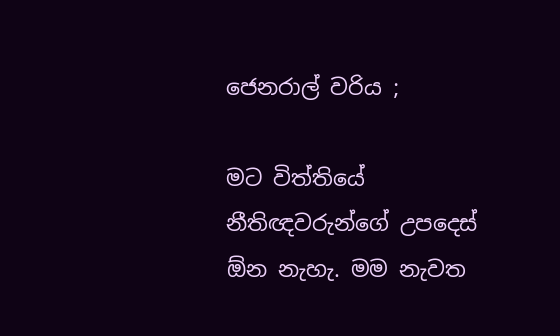ජෙනරාල් වරිය ;

මට විත්තියේ නීතිඥවරුන්ගේ උපදෙස් ඕන නැහැ. මම නැවත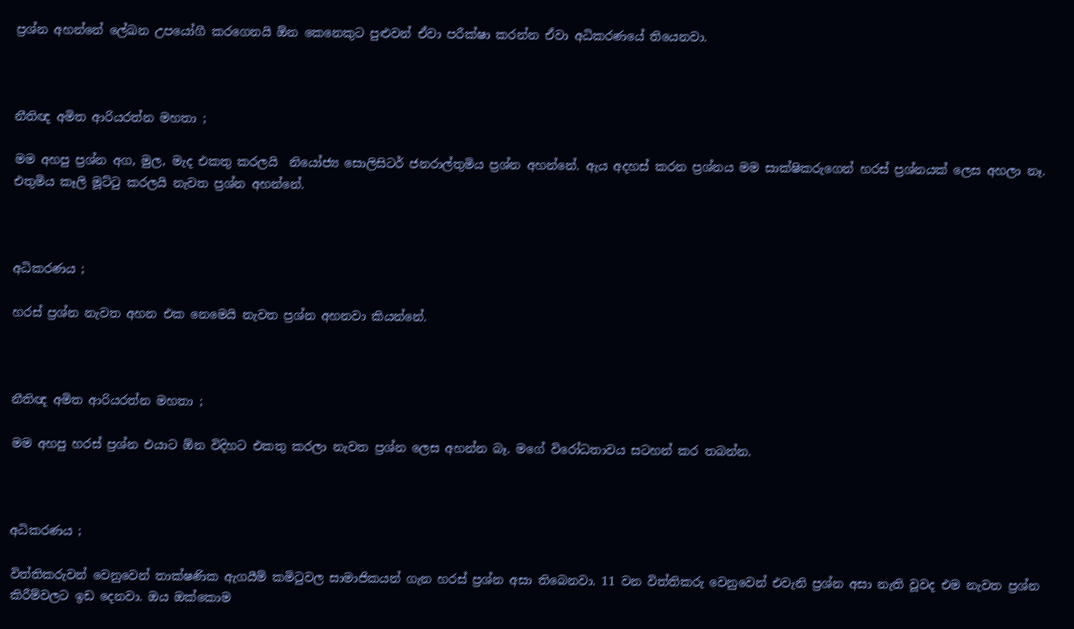ප්‍රශ්න අහන්නේ ලේඛන උපයෝගී කරගෙනයි ඕන කෙනෙකුට පුළුවන් ඒවා පරීක්ෂා කරන්න ඒවා අධිකරණයේ තියෙනවා.



නීතිඥ අමිත ආරියරත්න මහතා ;

මම අහපු ප්‍රශ්න අග, මුල, මැද එකතු කරලයි  නියෝජ්‍ය සොලිසිටර් ජනරාල්තුමිය ප්‍රශ්න අහන්නේ. ඇය අදහස් කරන ප්‍රශ්නය මම සාක්ෂිකරුගෙන් හරස් ප්‍රශ්නයක් ලෙස අහලා නෑ. එතුමිය කෑලි මූට්ටු කරලයි නැවත ප්‍රශ්න අහන්නේ.



අධිකරණය ;

හරස් ප්‍රශ්න නැවත අහන එක නෙමෙයි නැවත ප්‍රශ්න අහනවා කියන්නේ.



නීතිඥ අමිත ආරියරත්න මහතා ;

මම අහපු හරස් ප්‍රශ්න එයාට ඕන විදිහට එකතු කරලා නැවත ප්‍රශ්න ලෙස අහන්න බෑ. මගේ විරෝධතාවය සටහන් කර තබන්න.



අධිකරණය ;

විත්තිකරුවන් වෙනුවෙන් තාක්ෂණික ඇගයීම් කමිටුවල සාමාජිකයන් ගැන හරස් ප්‍රශ්න අසා තිබෙනවා. 11 වන විත්තිකරු වෙනුවෙන් එවැනි ප්‍රශ්න අසා නැති වූවද එම නැවත ප්‍රශ්න කිරීම්වලට ඉඩ දෙනවා. ඔය ඔක්කොම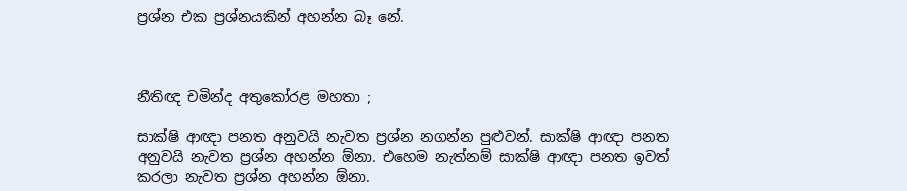ප්‍රශ්න එක ප්‍රශ්නයකින් අහන්න බෑ නේ.



නීතිඥ චමින්ද අතුකෝරළ මහතා ;

සාක්ෂි ආඥා පනත අනුවයි නැවත ප්‍රශ්න නගන්න පුළුවන්. සාක්ෂි ආඥා පනත අනුවයි නැවත ප්‍රශ්න අහන්න ඕනා. එහෙම නැත්නම් සාක්ෂි ආඥා පනත ඉවත් කරලා නැවත ප්‍රශ්න අහන්න ඕනා.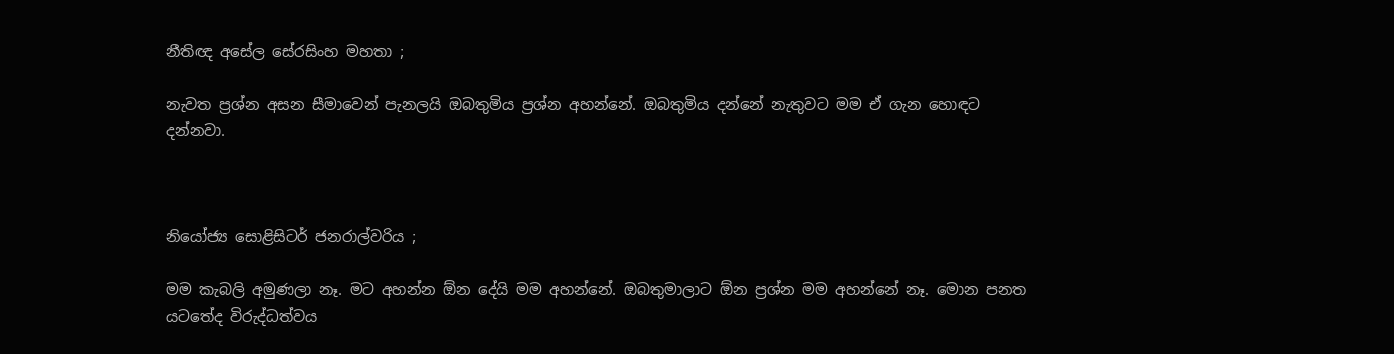නීතිඥ අසේල සේරසිංහ මහතා ;

නැවත ප්‍රශ්න අසන සීමාවෙන් පැනලයි ඔබතුමිය ප්‍රශ්න අහන්නේ. ඔබතුමිය දන්නේ නැතුවට මම ඒ ගැන හොඳට දන්නවා.



නියෝජ්‍ය සොළිසිටර් ජනරාල්වරිය ;

මම කැබලි අමුණලා නෑ. මට අහන්න ඕන දේයි මම අහන්නේ. ඔබතුමාලාට ඕන ප්‍රශ්න මම අහන්නේ නෑ. මොන පනත යටතේද විරුද්ධත්වය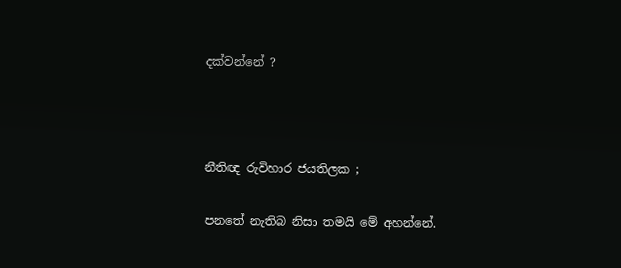දක්වන්නේ ?



නීතිඥ රුවිහාර ජයතිලක ;

පනතේ නැතිබ නිසා තමයි මේ අහන්නේ.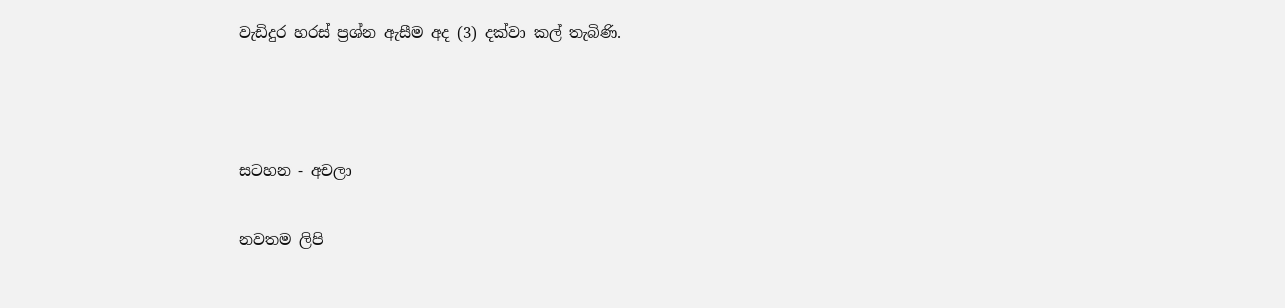වැඩිදුර හරස් ප්‍රශ්න ඇසීම අද (3) දක්වා කල් තැබිණි.



සටහන - අචලා

නවතම ලිපි